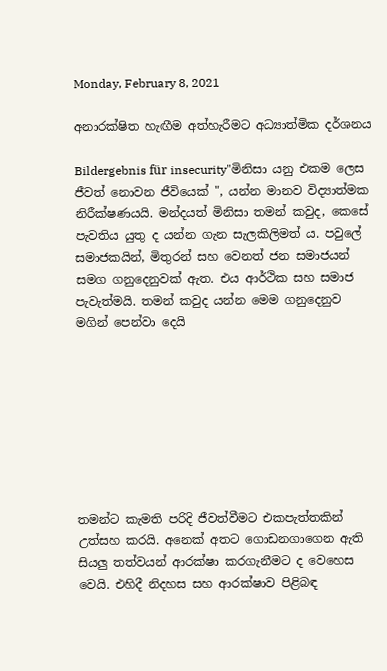Monday, February 8, 2021

අනාරක්ෂිත හැඟීම අත්හැරීමට අධ්‍යාත්මික දර්ශනය

Bildergebnis für insecurity"මිනිසා යනු එකම ලෙස ජීවත් නොවන ජීවියෙක් ", යන්න මානව විද්‍යාත්මක නිරීක්ෂණයයි. මන්දයත් මිනිසා තමන් කවුද, කෙසේ පැවතිය යුතු ද යන්න ගැන සැලකිලිමත් ය. පවුලේ සමාජකයින්, මිතුරන් සහ වෙනත් ජන සමාජයන් සමග ගනුදෙනුවක් ඇත. එය ආර්ථික සහ සමාජ පැවැත්මයි. තමන් කවුද යන්න මෙම ගනුදෙනුව මගින් පෙන්වා දෙයි








තමන්ට කැමති පරිදි ජීවත්වීමට එකපැත්තකින් උත්සහ කරයි. අනෙක් අතට ගොඩනගාගෙන ඇති සියලු තත්වයන් ආරක්ෂා කරගැනීමට ද වෙහෙස වෙයි. එහිදී නිදහස සහ ආරක්ෂාව පිළිබඳ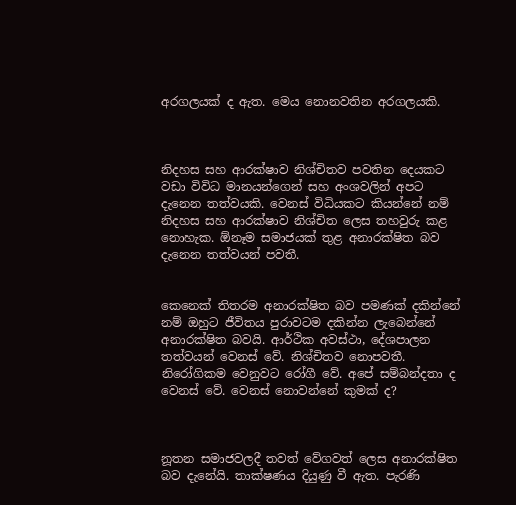අරගලයක් ද ඇත. මෙය නොනවතින අරගලයකි.



නිදහස සහ ආරක්ෂාව නිශ්චිතව පවතින දෙයකට වඩා විවිධ මානයන්ගෙන් සහ අංශවලින් අපට දැනෙන තත්වයකි. වෙනස් විධියකට කියන්නේ නම් නිදහස සහ ආරක්ෂාව නිශ්චිත ලෙස තහවුරු කළ නොහැක. ඕනෑම සමාජයක් තුළ අනාරක්ෂිත බව දැනෙන තත්වයන් පවතී.


කෙනෙක් තිතරම අනාරක්ෂිත බව පමණක් දකින්නේ නම් ඔහුට ජීවිතය පුරාවටම දකින්න ලැබෙන්නේ අනාරක්ෂිත බවයි. ආර්ථික අවස්ථා, දේශපාලන තත්වයන් වෙනස් වේ. නිශ්චිතව නොපවතී. නිරෝගිකම වෙනුවට රෝගී වේ. අපේ සම්බන්දතා ද වෙනස් වේ. වෙනස් නොවන්නේ කුමක් ද?



නූතන සමාජවලදී තවත් වේගවත් ලෙස අනාරක්ෂිත බව දැනේයි. තාක්ෂණය දියුණු වී ඇත. පැරණි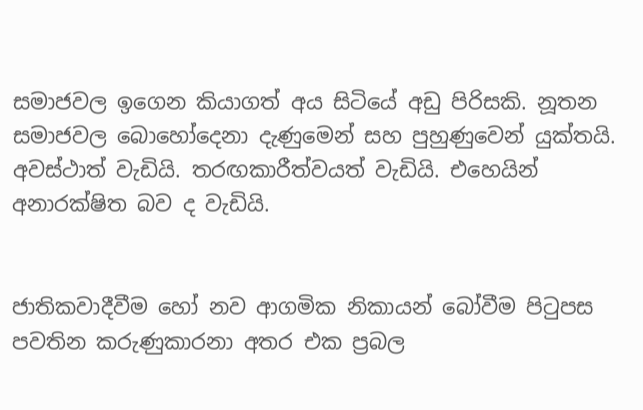සමාජවල ඉගෙන කියාගත් අය සිටියේ අඩු පිරිසකි. නූතන සමාජවල බොහෝදෙනා දැණුමෙන් සහ පුහුණුවෙන් යුක්තයි. අවස්ථාත් වැඩියි. තරඟකාරීත්වයත් වැඩියි. එහෙයින් අනාරක්ෂිත බව ද වැඩියි.


ජාතිකවාදීවීම හෝ නව ආගමික නිකායන් බෝවීම පිටුපස පවතින කරුණුකාරනා අතර එක ප්‍රබල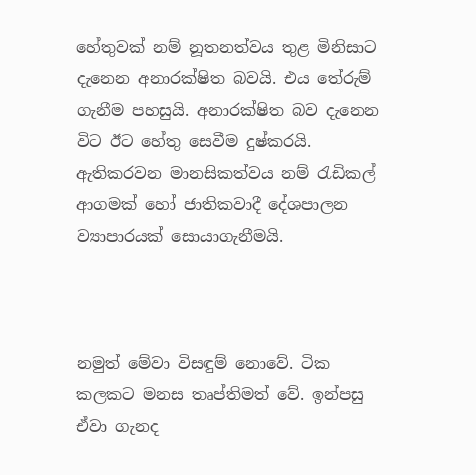හේතුවක් නම් නූතනත්වය තුළ මිනිසාට දැනෙන අනාරක්ෂිත බවයි. එය තේරුම් ගැනීම පහසුයි. අනාරක්ෂිත බව දැනෙන විට ඊට හේතු සෙවීම දුෂ්කරයි. ඇතිකරවන මානසිකත්වය නම් රැඩිකල් ආගමක් හෝ ජාතිකවාදී දේශපාලන ව්‍යාපාරයක් සොයාගැනීමයි.



නමුත් මේවා විසඳුම් නොවේ. ටික කලකට මනස තෘප්තිමත් වේ. ඉන්පසු ඒවා ගැනද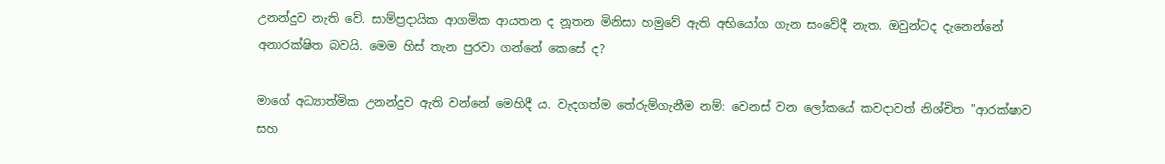උනන්දුව නැති වේ. සාම්ප්‍රදායික ආගමික ආයතන ද නූතන මිනිසා හමුවේ ඇති අභියෝග ගැන සංවේදී නැත. ඔවුන්ටද දැනෙන්නේ අනාරක්ෂිත බවයි. මෙම හිස් තැන පුරවා ගන්නේ කෙසේ ද?

මාගේ අධ්‍යාත්මික උනන්දුව ඇති වන්නේ මෙහිදී ය. වැදගත්ම තේරුම්ගැනීම නම්: වෙනස් වන ලෝකයේ කවදාවත් නිශ්චිත "ආරක්ෂාව සහ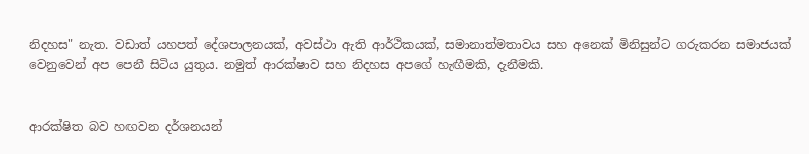නිදහස" නැත. වඩාත් යහපත් දේශපාලනයක්, අවස්ථා ඇති ආර්ථිකයක්, සමානාත්මතාවය සහ අනෙක් මිනිසුන්ට ගරුකරන සමාජයක් වෙනුවෙන් අප පෙනී සිටිය යුතුය. නමුත් ආරක්ෂාව සහ නිදහස අපගේ හැඟීමකි, දැනීමකි.


ආරක්ෂිත බව හඟවන දර්ශනයන්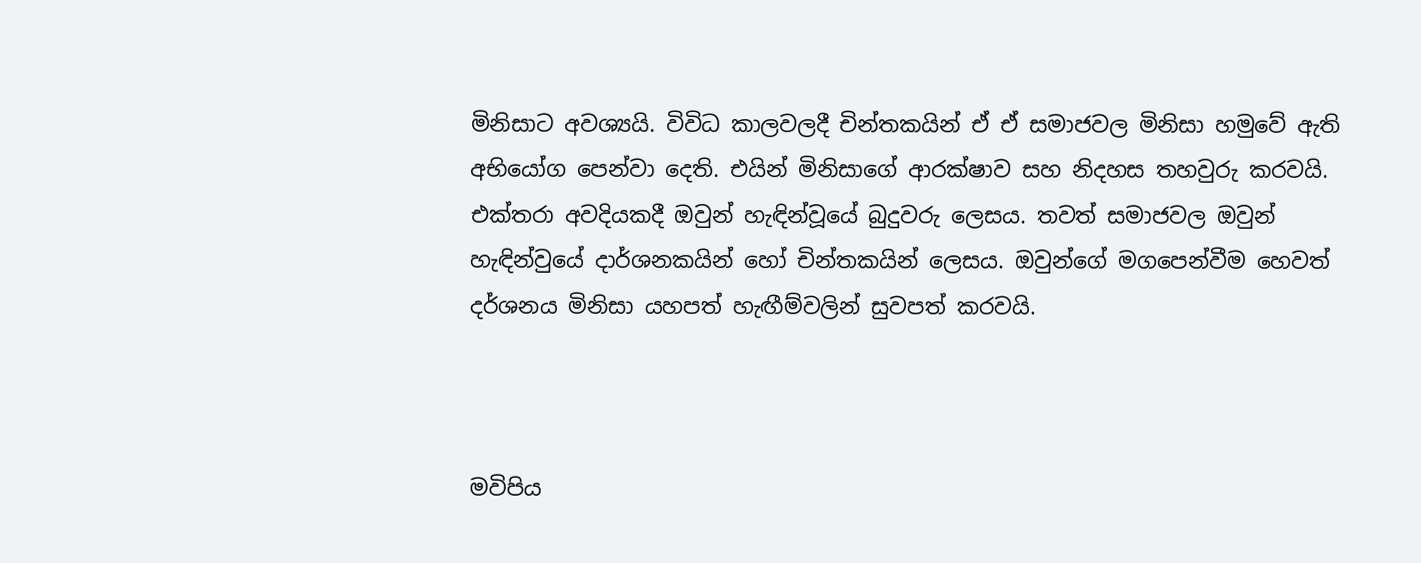මිනිසාට අවශ්‍යයි. විවිධ කාලවලදී චින්තකයින් ඒ ඒ සමාජවල මිනිසා හමුවේ ඇති අභියෝග පෙන්වා දෙති. එයින් මිනිසාගේ ආරක්ෂාව සහ නිදහස තහවුරු කරවයි. එක්තරා අවදියකදී ඔවුන් හැඳින්වූයේ බුදුවරු ලෙසය. තවත් සමාජවල ඔවුන් හැඳින්වුයේ දාර්ශනකයින් හෝ චින්තකයින් ලෙසය. ඔවුන්ගේ මගපෙන්වීම හෙවත් දර්ශනය මිනිසා යහපත් හැඟීම්වලින් සුවපත් කරවයි.



මවිපිය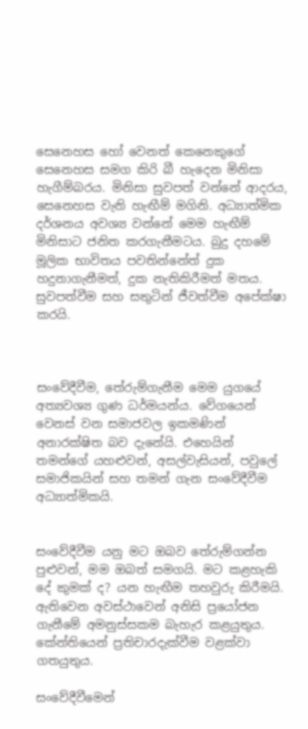සෙනෙහස හෝ වෙනත් කෙනෙකුගේ සෙනෙහස සමග කිරි බී හැදෙන මිනිසා හැගීම්බරය. මිනිසා සුවපත් වන්නේ ආදරය, සෙනෙහස වැනි හැඟීම් මගිනි. අධ්‍යාත්මික දර්ශනය අවශ්‍ය වන්නේ මෙම හැඟීම් මිනිසාට ජනිත කරගැනීමටය. බුදු දහමේ මූලික භාවිතය පවතින්නේත් දුක හදුනාගැනීමත්, දුක නැතිකිරීමත් මතය. සුවපත්වීම සහ සතුටින් ජීවත්වීම අපේක්ෂා කරයි.



සංවේදීවීම, තේරුම්ගැනීම මෙම යුගයේ අත්‍යවශ්‍ය ගුණ ධර්මයන්ය. වේගයෙන් වෙනස් වන සමාජවල ඉකමණින් අනාරක්ෂිත බව දැනේයි. එහෙයින් තමන්ගේ යහළුවන්, අසල්වැසියන්, පවුලේ සමාජිකයින් සහ තමන් ගැන සංවේදීවීම අධ්‍යාත්මිකයි.


සංවේදීවීම යනු මට ඔබව තේරුම්ගන්න පුළුවන්, මම ඔබත් සමගයි. මට කළහැකි දේ කුමක් ද? යන හැඟීම තහවුරු කිරීමයි. ඇතිවෙන අවස්ථාවෙන් අනිසි ප්‍රයෝජන ගැනීමේ අමනුස්සකම බැහැර කළයුතුය. කේන්තියෙන් ප්‍රතිචාරදැක්වීම වළක්වා ගතයුතුය.

සංවේදීවීමෙන්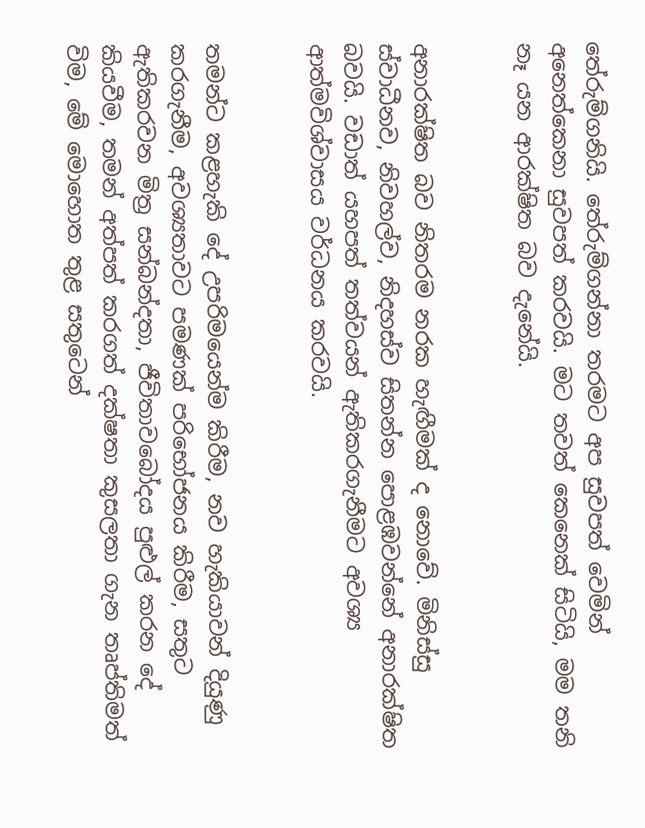තේරුම්ගනියි. තේරුම්ගන්නා තරමට අප සුවපත් වෙමින් අනෙත්කෙනා සුවපත් කරවයි. මට තවත් කෙනෙක් සිටියි, මම තනි නෑ යන ආරක්ෂිත බව දැනේයි.


අනාරක්ෂිත බව නිතරම නරක හැඟීමක් ද නොවේ. මිනිස්සු ස්වාධීනව, නිවහල්ව, නිදහස්ව සිතන්න පොළඹවන්නේ අනාරක්ෂිත බවයි. වඩාත් යහපත් තත්වයන් ඇතිකරගැනීමට අවශ්‍ය ආත්මවිශ්වාසය වර්ධනය කරවයි.


තමන්ට කළහැකි දේ උපරිමයෙන්ම කිරීම, නව හැකියාවන් දියුණු කරගැනීම, අවශ්‍යතාවට පමණක් පරිභෝජනය කිරීම, සතුට ඇතිකරවන මිත්‍ර සන්බන්දතා, ජීවිතාවබෝදය පුළුල් කරන දේ කියවීම, තමන් අත්පත් කරගත් දක්ෂතා කුසලතා ගැන තෘප්තිමත් විම, මේ මොහොත තුළ සතුටෙන්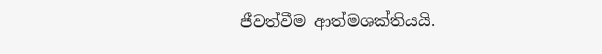ජීවත්වීම ආත්මශක්තියයි.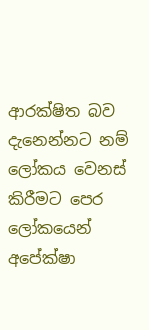ආරක්ෂිත බව දැනෙන්නට නම් ලෝකය වෙනස් කිරීමට පෙර ලෝකයෙන් අපේක්ෂා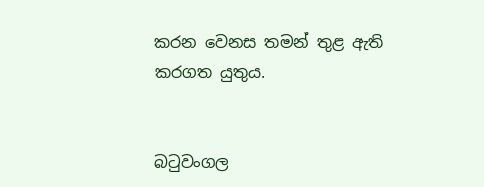කරන වෙනස තමන් තුළ ඇති කරගත යුතුය.


බටුවංගල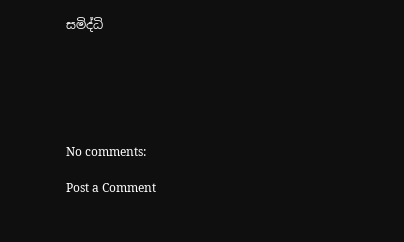සමිද්ධි






No comments:

Post a Comment